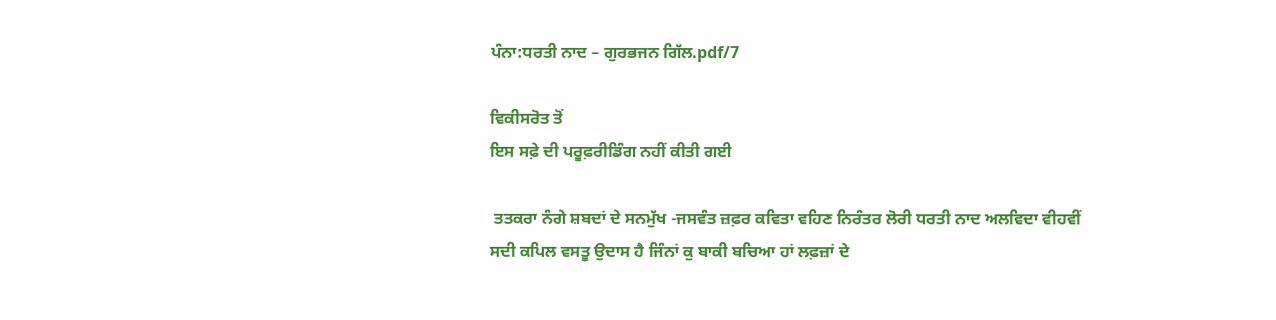ਪੰਨਾ:ਧਰਤੀ ਨਾਦ – ਗੁਰਭਜਨ ਗਿੱਲ.pdf/7

ਵਿਕੀਸਰੋਤ ਤੋਂ
ਇਸ ਸਫ਼ੇ ਦੀ ਪਰੂਫ਼ਰੀਡਿੰਗ ਨਹੀਂ ਕੀਤੀ ਗਈ

 ਤਤਕਰਾ ਨੰਗੇ ਸ਼ਬਦਾਂ ਦੇ ਸਨਮੁੱਖ -ਜਸਵੰਤ ਜ਼ਫ਼ਰ ਕਵਿਤਾ ਵਹਿਣ ਨਿਰੰਤਰ ਲੋਰੀ ਧਰਤੀ ਨਾਦ ਅਲਵਿਦਾ ਵੀਹਵੀਂ ਸਦੀ ਕਪਿਲ ਵਸਤੂ ਉਦਾਸ ਹੈ ਜਿੰਨਾਂ ਕੁ ਬਾਕੀ ਬਚਿਆ ਹਾਂ ਲਫ਼ਜ਼ਾਂ ਦੇ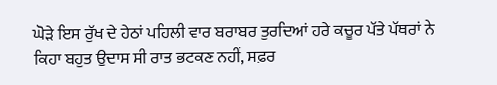ਘੋੜੇ ਇਸ ਰੁੱਖ ਦੇ ਹੇਠਾਂ ਪਹਿਲੀ ਵਾਰ ਬਰਾਬਰ ਤੁਰਦਿਆਂ ਹਰੇ ਕਚੂਰ ਪੱਤੇ ਪੱਥਰਾਂ ਨੇ ਕਿਹਾ ਬਹੁਤ ਉਦਾਸ ਸੀ ਰਾਤ ਭਟਕਣ ਨਹੀਂ, ਸਫ਼ਰ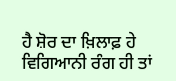ਹੈ ਸ਼ੋਰ ਦਾ ਖ਼ਿਲਾਫ਼ ਹੇ ਵਿਗਿਆਨੀ ਰੰਗ ਹੀ ਤਾਂ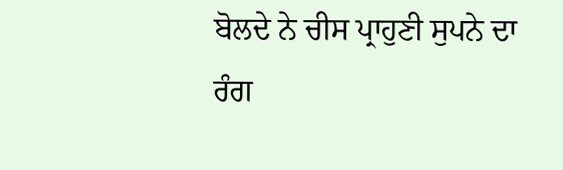ਬੋਲਦੇ ਨੇ ਚੀਸ ਪ੍ਰਾਹੁਣੀ ਸੁਪਨੇ ਦਾ ਰੰਗ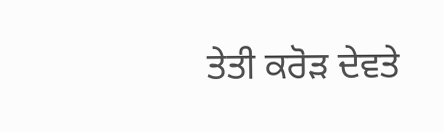ਤੇਤੀ ਕਰੋੜ ਦੇਵਤੇ